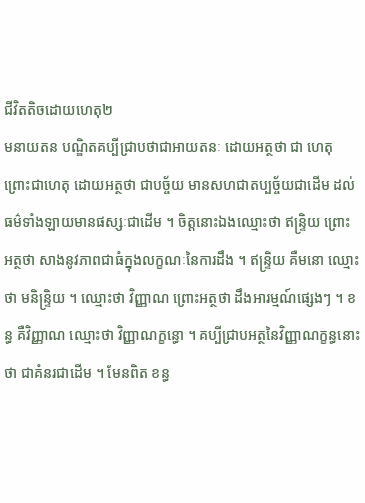ជីវិតតិចដោយហេតុ២
មនាយតន បណ្ឌិតគប្បីជ្រាបថាជាអាយតនៈ ដោយអត្ថថា ជា ហេតុ ព្រោះជាហេតុ ដោយអត្ថថា ជាបច្ច័យ មានសហជាតប្បច្ច័យជាដើម ដល់ធម៌ទាំងឡាយមានផស្សៈជាដើម ។ ចិត្តនោះឯងឈ្មោះថា ឥន្ទ្រិយ ព្រោះ អត្ថថា សាងនូវភាពជាធំក្នុងលក្ខណៈនៃការដឹង ។ ឥន្ទ្រិយ គឺមនោ ឈ្មោះ ថា មនិន្ទ្រិយ ។ ឈ្មោះថា វិញ្ញាណ ព្រោះអត្ថថា ដឹងអារម្មណ៍ផ្សេងៗ ។ ខន្ធ គឺវិញ្ញាណ ឈ្មោះថា វិញ្ញាណក្ខន្ធោ ។ គប្បីជ្រាបអត្ថនៃវិញ្ញាណក្ខន្ធនោះថា ជាគំនរជាដើម ។ មែនពិត ខន្ធ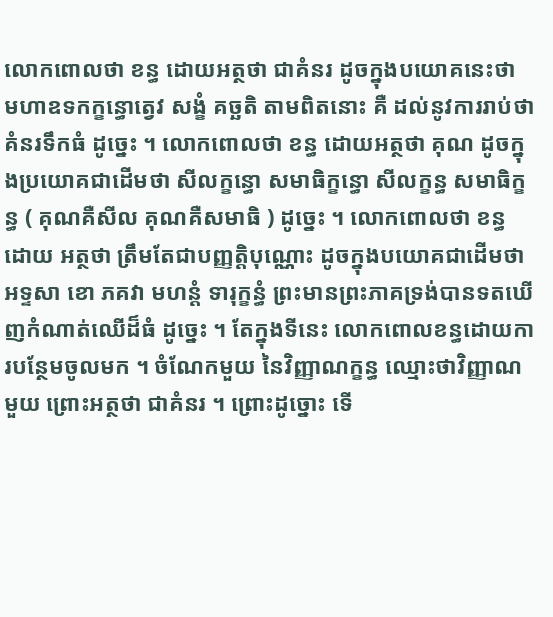លោកពោលថា ខន្ធ ដោយអត្ថថា ជាគំនរ ដូចក្នុងបយោគនេះថា មហាឧទកក្ខន្ធោត្វេវ សង្ខំ គច្ឆតិ តាមពិតនោះ គឺ ដល់នូវការរាប់ថា គំនរទឹកធំ ដូច្នេះ ។ លោកពោលថា ខន្ធ ដោយអត្ថថា គុណ ដូចក្នុងប្រយោគជាដើមថា សីលក្ខន្ធោ សមាធិក្ខន្ធោ សីលក្ខន្ធ សមាធិក្ខន្ធ ( គុណគឺសីល គុណគឺសមាធិ ) ដូច្នេះ ។ លោកពោលថា ខន្ធ ដោយ អត្ថថា ត្រឹមតែជាបញ្ញត្តិបុណ្ណោះ ដូចក្នុងបយោគជាដើមថា អទ្ទសា ខោ ភគវា មហន្តំ ទារុក្ខន្ធំ ព្រះមានព្រះភាគទ្រង់បានទតឃើញកំណាត់ឈើដ៏ធំ ដូច្នេះ ។ តែក្នុងទីនេះ លោកពោលខន្ធដោយការបន្ថែមចូលមក ។ ចំណែកមួយ នៃវិញ្ញាណក្ខន្ធ ឈ្មោះថាវិញ្ញាណមួយ ព្រោះអត្ថថា ជាគំនរ ។ ព្រោះដូច្នោះ ទើ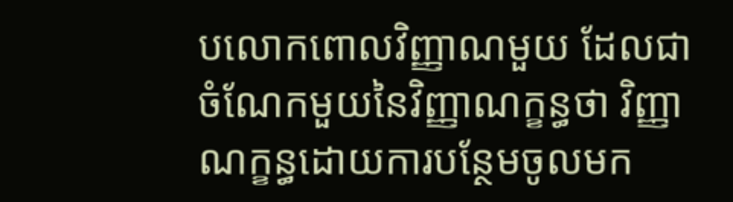បលោកពោលវិញ្ញាណមួយ ដែលជាចំណែកមួយនៃវិញ្ញាណក្ខន្ធថា វិញ្ញាណក្ខន្ធដោយការបន្ថែមចូលមក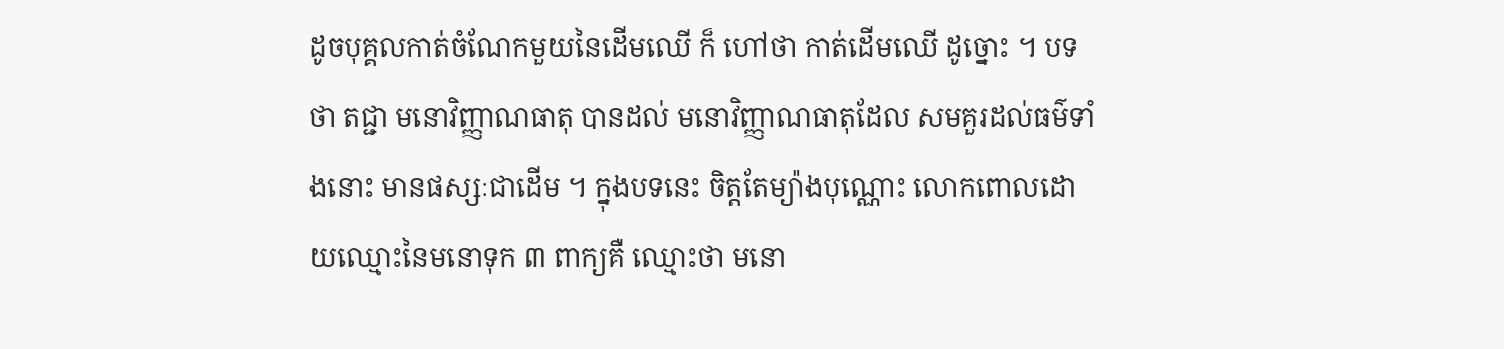ដូចបុគ្គលកាត់ចំណែកមួយនៃដើមឈើ ក៏ ហៅថា កាត់ដើមឈើ ដូច្នោះ ។ បទថា តជ្ជា មនោវិញ្ញាណធាតុ បានដល់ មនោវិញ្ញាណធាតុដែល សមគួរដល់ធម៌ទាំងនោះ មានផស្សៈជាដើម ។ ក្នុងបទនេះ ចិត្តតែម្យ៉ាងបុណ្ណោះ លោកពោលដោយឈ្មោះនៃមនោទុក ៣ ពាក្យគឺ ឈ្មោះថា មនោ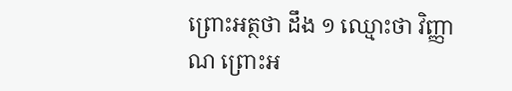ព្រោះអត្ថថា ដឹង ១ ឈ្មោះថា វិញ្ញាណ ព្រោះអ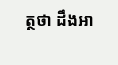ត្ថថា ដឹងអា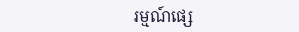រម្មណ៍ផ្សេ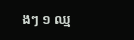ងៗ ១ ឈ្ម